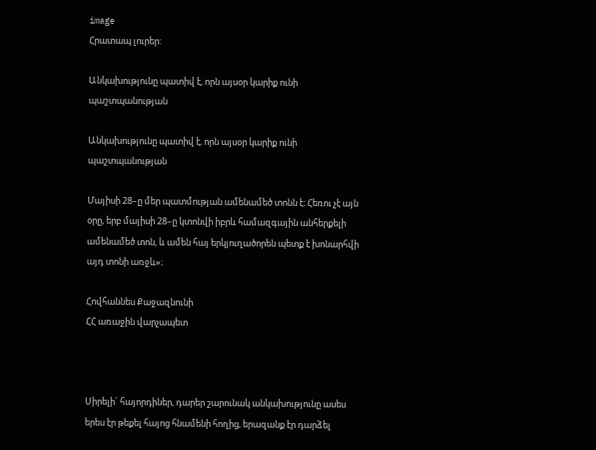image
Հրատապ լուրեր:

Անկախությունը պատիվ է, որն այսօր կարիք ունի պաշտպանության

Անկախությունը պատիվ է, որն այսօր կարիք ունի պաշտպանության

Մայիսի 28–ը մեր պատմության ամենամեծ տոնն է։ Հեռու չէ այն օրը, երբ մայիսի 28–ը կտոնվի իբրև համազգային անհերքելի ամենամեծ տոն, և ամեն հայ երկյուղածորեն պետք է խոնարհվի այդ տոնի առջև»։

Հովհաննես Քաջազնունի
ՀՀ առաջին վարչապետ



Սիրելի´ հայորդիներ, դարեր շարունակ անկախությունը ասես երես էր թեքել հայոց հնամենի հողից, երազանք էր դարձել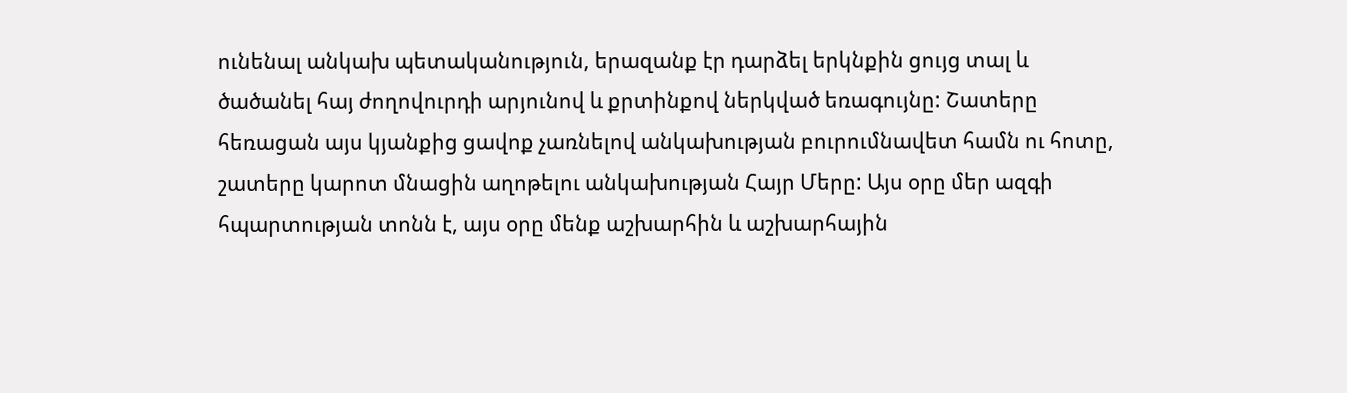ունենալ անկախ պետականություն, երազանք էր դարձել երկնքին ցույց տալ և ծածանել հայ ժողովուրդի արյունով և քրտինքով ներկված եռագույնը: Շատերը հեռացան այս կյանքից ցավոք չառնելով անկախության բուրումնավետ համն ու հոտը, շատերը կարոտ մնացին աղոթելու անկախության Հայր Մերը: Այս օրը մեր ազգի հպարտության տոնն է, այս օրը մենք աշխարհին և աշխարհային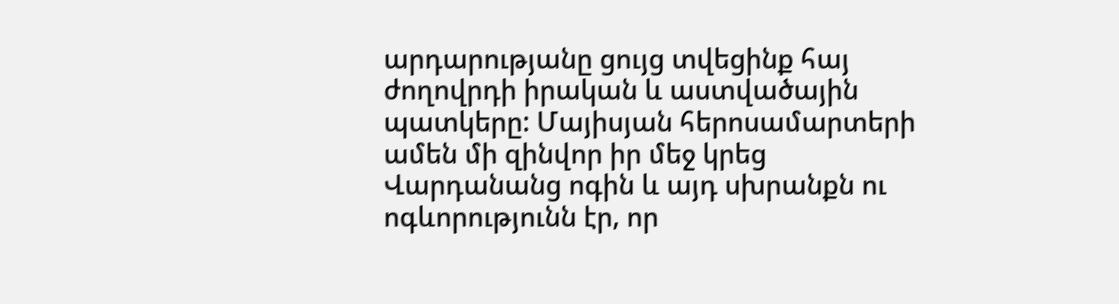արդարությանը ցույց տվեցինք հայ ժողովրդի իրական և աստվածային պատկերը: Մայիսյան հերոսամարտերի ամեն մի զինվոր իր մեջ կրեց Վարդանանց ոգին և այդ սխրանքն ու ոգևորությունն էր, որ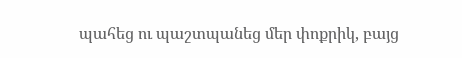պահեց ու պաշտպանեց մեր փոքրիկ, բայց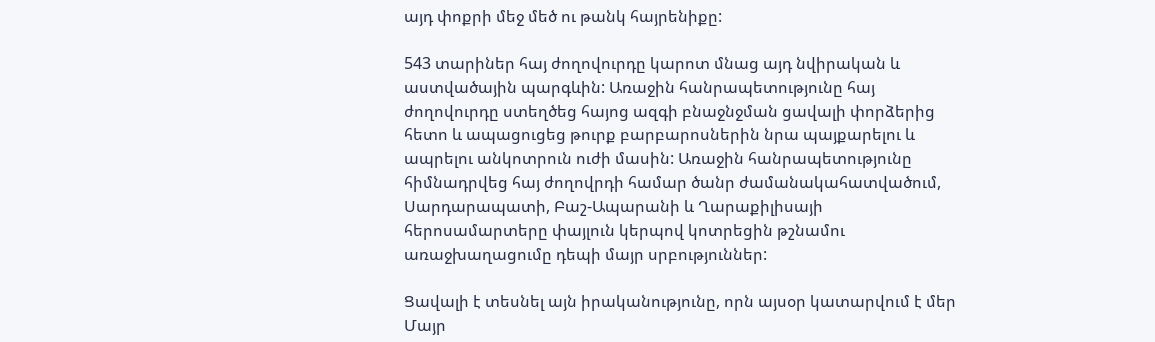այդ փոքրի մեջ մեծ ու թանկ հայրենիքը:

543 տարիներ հայ ժողովուրդը կարոտ մնաց այդ նվիրական և աստվածային պարգևին: Առաջին հանրապետությունը հայ ժողովուրդը ստեղծեց հայոց ազգի բնաջնջման ցավալի փորձերից հետո և ապացուցեց թուրք բարբարոսներին նրա պայքարելու և ապրելու անկոտրուն ուժի մասին: Առաջին հանրապետությունը հիմնադրվեց հայ ժողովրդի համար ծանր ժամանակահատվածում, Սարդարապատի, Բաշ-Ապարանի և Ղարաքիլիսայի հերոսամարտերը փայլուն կերպով կոտրեցին թշնամու առաջխաղացումը դեպի մայր սրբություններ:

Ցավալի է տեսնել այն իրականությունը, որն այսօր կատարվում է մեր Մայր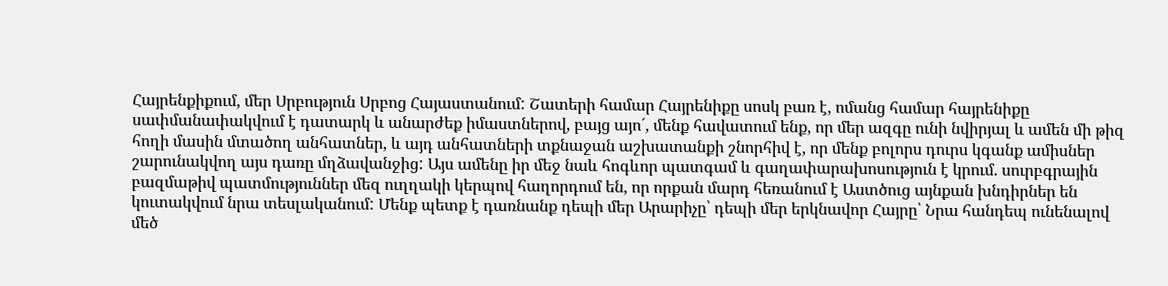Հայրենքիքում, մեր Սրբություն Սրբոց Հայաստանում: Շատերի համար Հայրենիքը սոսկ բառ է, ոմանց համար հայրենիքը սափմանափակվում է դատարկ և անարժեք իմաստներով, բայց այո´, մենք հավատում ենք, որ մեր ազգը ունի նվիրյալ և ամեն մի թիզ հողի մասին մտածող անհատներ, և այդ անհատների տքնաջան աշխատանքի շնորհիվ է, որ մենք բոլորս դուրս կգանք ամիսներ շարունակվող այս դառը մղձավանջից: Այս ամենը իր մեջ նաև հոգևոր պատգամ և գաղափարախոսություն է կրում. սուրբգրային բազմաթիվ պատմություններ մեզ ուղղակի կերպով հաղորդում են, որ որքան մարդ հեռանում է Աստծուց այնքան խնդիրներ են կուտակվում նրա տեսլականում: Մենք պետք է դառնանք դեպի մեր Արարիչը՝ դեպի մեր երկնավոր Հայրը՝ Նրա հանդեպ ունենալով մեծ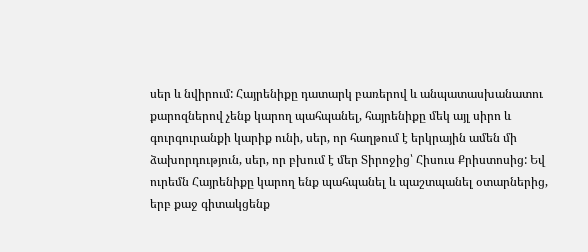սեր և նվիրում: Հայրենիքը դատարկ բառերով և անպատասխանատու քարոզներով չենք կարող պահպանել, հայրենիքը մեկ այլ սիրո և գուրգուրանքի կարիք ունի, սեր, որ հաղթում է երկրային ամեն մի ձախորդություն, սեր, որ բխում է մեր Տիրոջից՝ Հիսուս Քրիստոսից: Եվ ուրեմն Հայրենիքը կարող ենք պահպանել և պաշտպանել օտարներից, երբ քաջ գիտակցենք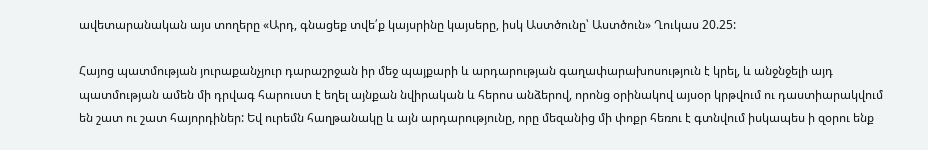ավետարանական այս տողերը «Արդ, գնացեք տվե՛ք կայսրինը կայսերը, իսկ Աստծունը՝ Աստծուն» Ղուկաս 20.25:

Հայոց պատմության յուրաքանչյուր դարաշրջան իր մեջ պայքարի և արդարության գաղափարախոսություն է կրել, և անջնջելի այդ պատմության ամեն մի դրվագ հարուստ է եղել այնքան նվիրական և հերոս անձերով, որոնց օրինակով այսօր կրթվում ու դաստիարակվում են շատ ու շատ հայորդիներ: Եվ ուրեմն հաղթանակը և այն արդարությունը, որը մեզանից մի փոքր հեռու է գտնվում իսկապես ի զօրու ենք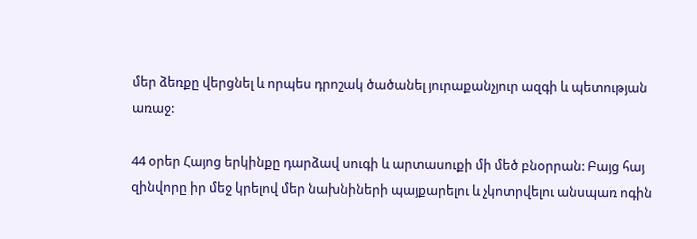մեր ձեռքը վերցնել և որպես դրոշակ ծածանել յուրաքանչյուր ազգի և պետության առաջ:

44 օրեր Հայոց երկինքը դարձավ սուգի և արտասուքի մի մեծ բնօրրան: Բայց հայ զինվորը իր մեջ կրելով մեր նախնիների պայքարելու և չկոտրվելու անսպառ ոգին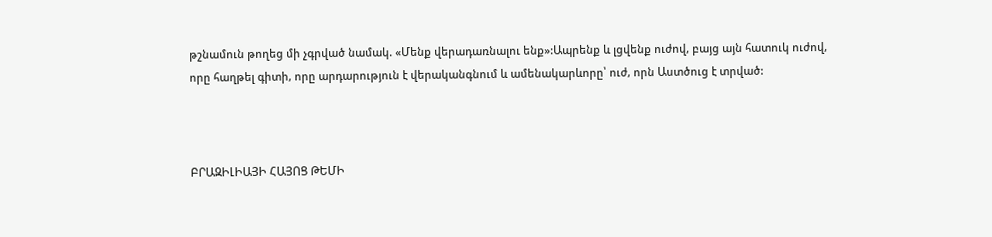թշնամուն թողեց մի չգրված նամակ. «Մենք վերադառնալու ենք»:Ապրենք և լցվենք ուժով, բայց այն հատուկ ուժով, որը հաղթել գիտի, որը արդարություն է վերականգնում և ամենակարևորը՝ ուժ, որն Աստծուց է տրված:



ԲՐԱԶԻԼԻԱՅԻ ՀԱՅՈՑ ԹԵՄԻ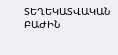ՏԵՂԵԿԱՏՎԱԿԱՆ ԲԱԺԻՆ